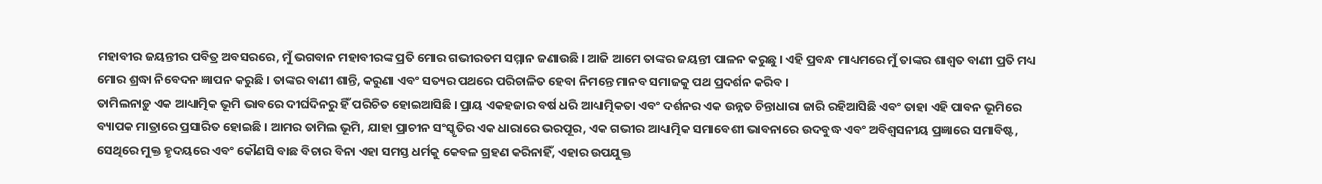ମହାବୀର ଜୟନ୍ତୀର ପବିତ୍ର ଅବସରରେ, ମୁଁ ଭଗବାନ ମହାବୀରଙ୍କ ପ୍ରତି ମୋର ଗଭୀରତମ ସମ୍ମାନ ଜଣାଉଛି । ଆଜି ଆମେ ତାଙ୍କର ଜୟନ୍ତୀ ପାଳନ କରୁଛୁ । ଏହି ପ୍ରବନ୍ଧ ମାଧ୍ୟମରେ ମୁଁ ତାଙ୍କର ଶାଶ୍ୱତ ବାଣୀ ପ୍ରତି ମଧ୍ୟ ମୋର ଶ୍ରଦ୍ଧା ନିବେଦନ ଜ୍ଞାପନ କରୁଛି । ତାଙ୍କର ବାଣୀ ଶାନ୍ତି, କରୁଣା ଏବଂ ସତ୍ୟର ପଥରେ ପରିଚାଳିତ ହେବା ନିମନ୍ତେ ମାନବ ସମାଜକୁ ପଥ ପ୍ରଦର୍ଶନ କରିବ ।
ତାମିଲନାଡ଼ୁ ଏକ ଆଧ୍ୟାତ୍ମିକ ଭୂମି ଭାବରେ ଦୀର୍ଘଦିନରୁ ହିଁ ପରିଚିତ ହୋଇଆସିଛି । ପ୍ରାୟ ଏକହଜାର ବର୍ଷ ଧରି ଆଧ୍ୟାତ୍ମିକତା ଏବଂ ଦର୍ଶନର ଏକ ଉନ୍ନତ ଚିନ୍ତାଧାରା ଜାରି ରହିଆସିଛି ଏବଂ ତାହା ଏହି ପାବନ ଭୂମିରେ ବ୍ୟାପକ ମାତ୍ରାରେ ପ୍ରସାରିତ ହୋଇଛି । ଆମର ତାମିଲ ଭୂମି, ଯାହା ପ୍ରାଚୀନ ସଂସ୍କୃତିର ଏକ ଧାରାରେ ଭରପୂର, ଏକ ଗଭୀର ଆଧ୍ୟାତ୍ମିକ ସମାବେଶୀ ଭାବନାରେ ଉଦବୁଦ୍ଧ ଏବଂ ଅବିଶ୍ୱସନୀୟ ପ୍ରଜ୍ଞାରେ ସମାବିଷ୍ଟ, ସେଥିରେ ମୁକ୍ତ ହୃଦୟରେ ଏବଂ କୌଣସି ବାଛ ବିଚାର ବିନା ଏହା ସମସ୍ତ ଧର୍ମକୁ କେବଳ ଗ୍ରହଣ କରିନାହିଁ, ଏହାର ଉପଯୁକ୍ତ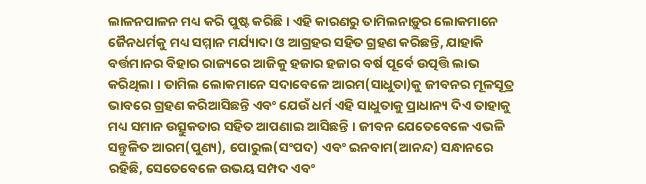ଲାଳନପାଳନ ମଧ୍ୟ କରି ପୁଷ୍ଟ କରିଛି । ଏହି କାରଣରୁ ତାମିଲନାଡ଼ୁର ଲୋକମାନେ ଜୈନଧର୍ମକୁ ମଧ୍ୟ ସମ୍ମାନ ମର୍ଯ୍ୟାଦା ଓ ଆଗ୍ରହର ସହିତ ଗ୍ରହଣ କରିଛନ୍ତି, ଯାହାକି ବର୍ତ୍ତମାନର ବିହାର ରାଜ୍ୟରେ ଆଜିକୁ ହଜାର ହଜାର ବର୍ଷ ପୂର୍ବେ ଉତ୍ପତ୍ତି ଲାଭ କରିଥିଲା । ତାମିଲ ଲୋକମାନେ ସଦାବେଳେ ଆରମ(ସାଧୁତା)କୁ ଜୀବନର ମୂଳସୂତ୍ର ଭାବରେ ଗ୍ରହଣ କରିଆସିଛନ୍ତି ଏବଂ ଯେଉଁ ଧର୍ମ ଏହି ସାଧୁତାକୁ ପ୍ରାଧାନ୍ୟ ଦିଏ ତାହାକୁ ମଧ୍ୟ ସମାନ ଉତ୍ସୁକତାର ସହିତ ଆପଣାଇ ଆସିଛନ୍ତି । ଜୀବନ ଯେତେବେଳେ ଏଭଳି ସନ୍ତୁଳିତ ଆରମ(ପୁଣ୍ୟ), ପୋରୁଲ(ସଂପଦ) ଏବଂ ଇନବାମ(ଆନନ୍ଦ) ସନ୍ଧାନରେ ରହିଛି, ସେତେବେଳେ ଉଭୟ ସମ୍ପଦ ଏବଂ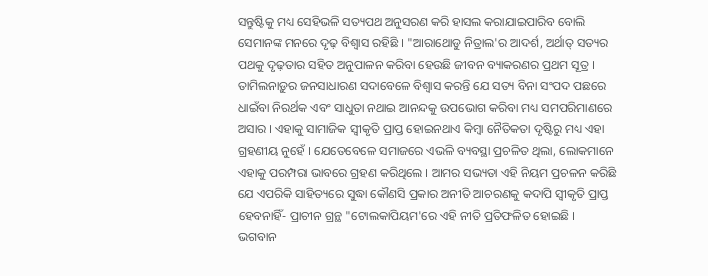ସନ୍ତୁଷ୍ଟିକୁ ମଧ୍ୟ ସେହିଭଳି ସତ୍ୟପଥ ଅନୁସରଣ କରି ହାସଲ କରାଯାଇପାରିବ ବୋଲି ସେମାନଙ୍କ ମନରେ ଦୃଢ଼ ବିଶ୍ୱାସ ରହିଛି । "ଆରାଥୋଡୁ ନିତ୍ରାଲ'ର ଆଦର୍ଶ, ଅର୍ଥାତ୍ ସତ୍ୟର ପଥକୁ ଦୃଢ଼ତାର ସହିତ ଅନୁପାଳନ କରିବା ହେଉଛି ଜୀବନ ବ୍ୟାକରଣର ପ୍ରଥମ ସୂତ୍ର ।
ତାମିଲନାଡ଼ୁର ଜନସାଧାରଣ ସଦାବେଳେ ବିଶ୍ୱାସ କରନ୍ତି ଯେ ସତ୍ୟ ବିନା ସଂପଦ ପଛରେ ଧାଇଁବା ନିରର୍ଥକ ଏବଂ ସାଧୁତା ନଥାଇ ଆନନ୍ଦକୁ ଉପଭୋଗ କରିବା ମଧ୍ୟ ସମପରିମାଣରେ ଅସାର । ଏହାକୁ ସାମାଜିକ ସ୍ୱୀକୃତି ପ୍ରାପ୍ତ ହୋଇନଥାଏ କିମ୍ବା ନୈତିକତା ଦୃଷ୍ଟିରୁ ମଧ୍ୟ ଏହା ଗ୍ରହଣୀୟ ନୁହେଁ । ଯେତେବେଳେ ସମାଜରେ ଏଭଳି ବ୍ୟବସ୍ଥା ପ୍ରଚଳିତ ଥିଲା, ଲୋକମାନେ ଏହାକୁ ପରମ୍ପରା ଭାବରେ ଗ୍ରହଣ କରିଥିଲେ । ଆମର ସଭ୍ୟତା ଏହି ନିୟମ ପ୍ରଚଳନ କରିଛି ଯେ ଏପରିକି ସାହିତ୍ୟରେ ସୁଦ୍ଧା କୌଣସି ପ୍ରକାର ଅନୀତି ଆଚରଣକୁ କଦାପି ସ୍ୱୀକୃତି ପ୍ରାପ୍ତ ହେବନାହିଁ- ପ୍ରାଚୀନ ଗ୍ରନ୍ଥ "ଟୋଲକାପିୟମ'ରେ ଏହି ନୀତି ପ୍ରତିଫଳିତ ହୋଇଛି ।
ଭଗବାନ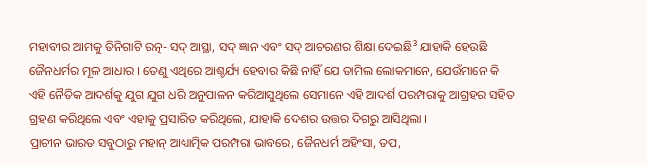ମହାବୀର ଆମକୁ ତିନିଗାଟି ରତ୍ନ- ସଦ୍ ଆସ୍ଥା, ସଦ୍ ଜ୍ଞାନ ଏବଂ ସଦ୍ ଆଚରଣର ଶିକ୍ଷା ଦେଇଛି³ ଯାହାକି ହେଉଛି ଜୈନଧର୍ମର ମୂଳ ଆଧାର । ତେଣୁ ଏଥିରେ ଆଶ୍ଚର୍ଯ୍ୟ ହେବାର କିଛି ନାହିଁ ଯେ ତାମିଲ ଲୋକମାନେ, ଯେଉଁମାନେ କି ଏହି ନୈତିକ ଆଦର୍ଶକୁ ଯୁଗ ଯୁଗ ଧରି ଅନୁପାଳନ କରିଆସୁଥିଲେ ସେମାନେ ଏହି ଆଦର୍ଶ ପରମ୍ପରାକୁ ଆଗ୍ରହର ସହିତ ଗ୍ରହଣ କରିଥିଲେ ଏବଂ ଏହାକୁ ପ୍ରସାରିତ କରିଥିଲେ, ଯାହାକି ଦେଶର ଉତ୍ତର ଦିଗରୁ ଆସିଥିଲା ।
ପ୍ରାଚୀନ ଭାରତ ସବୁଠାରୁ ମହାନ୍ ଆଧ୍ୟାତ୍ମିକ ପରମ୍ପରା ଭାବରେ, ଜୈନଧର୍ମ ଅହିଂସା, ତପ,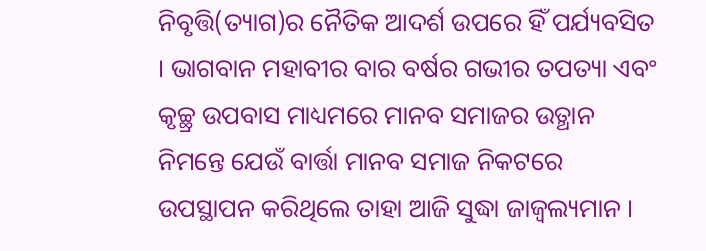ନିବୃତ୍ତି(ତ୍ୟାଗ)ର ନୈତିକ ଆଦର୍ଶ ଉପରେ ହିଁ ପର୍ଯ୍ୟବସିତ । ଭାଗବାନ ମହାବୀର ବାର ବର୍ଷର ଗଭୀର ତପତ୍ୟା ଏବଂ କୃଚ୍ଛ୍ର ଉପବାସ ମାଧ୍ୟମରେ ମାନବ ସମାଜର ଉତ୍ଥାନ ନିମନ୍ତେ ଯେଉଁ ବାର୍ତ୍ତା ମାନବ ସମାଜ ନିକଟରେ ଉପସ୍ଥାପନ କରିଥିଲେ ତାହା ଆଜି ସୁଦ୍ଧା ଜାଜ୍ୱଲ୍ୟମାନ ।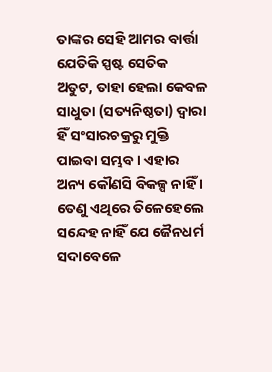ତାଙ୍କର ସେହି ଆମର ବାର୍ତ୍ତା ଯେତିକି ସ୍ପଷ୍ଟ ସେତିକ ଅତୁଟ, ତାହା ହେଲା କେବଳ ସାଧୁତା (ସତ୍ୟନିଷ୍ଠତା) ଦ୍ୱାରା ହିଁ ସଂସାରଚକ୍ରରୁ ମୁକ୍ତି ପାଇବା ସମ୍ଭବ । ଏହାର ଅନ୍ୟ କୌଣସି ବିକଳ୍ପ ନାହିଁ । ତେଣୁ ଏଥିରେ ତିଳେହେଲେ ସନ୍ଦେହ ନାହିଁ ଯେ ଜୈନଧର୍ମ ସଦାବେଳେ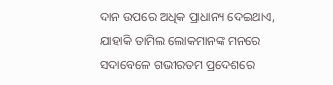ଦାନ ଉପରେ ଅଧିକ ପ୍ରାଧାନ୍ୟ ଦେଇଥାଏ, ଯାହାକି ତାମିଲ ଲୋକମାନଙ୍କ ମନରେ ସଦାବେଳେ ଗଭୀରତମ ପ୍ରଦେଶରେ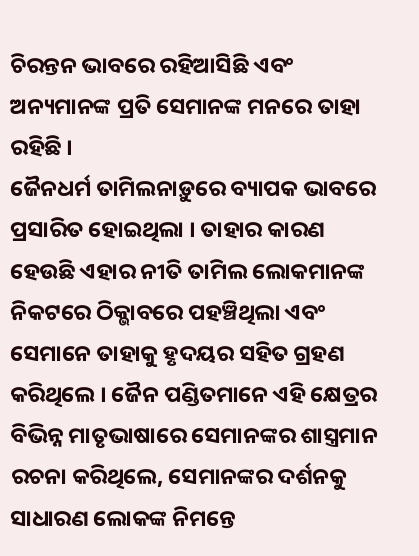ଚିରନ୍ତନ ଭାବରେ ରହିଆସିଛି ଏବଂ ଅନ୍ୟମାନଙ୍କ ପ୍ରତି ସେମାନଙ୍କ ମନରେ ତାହା ରହିଛି ।
ଜୈନଧର୍ମ ତାମିଲନାଡ଼ୁରେ ବ୍ୟାପକ ଭାବରେ ପ୍ରସାରିତ ହୋଇଥିଲା । ତାହାର କାରଣ ହେଉଛି ଏହାର ନୀତି ତାମିଲ ଲୋକମାନଙ୍କ ନିକଟରେ ଠିକ୍ଭାବରେ ପହଞ୍ଚିଥିଲା ଏବଂ ସେମାନେ ତାହାକୁ ହୃଦୟର ସହିତ ଗ୍ରହଣ କରିଥିଲେ । ଜୈନ ପଣ୍ଡିତମାନେ ଏହି କ୍ଷେତ୍ରର ବିଭିନ୍ନ ମାତୃଭାଷାରେ ସେମାନଙ୍କର ଶାସ୍ତ୍ରମାନ ରଚନା କରିଥିଲେ, ସେମାନଙ୍କର ଦର୍ଶନକୁ ସାଧାରଣ ଲୋକଙ୍କ ନିମନ୍ତେ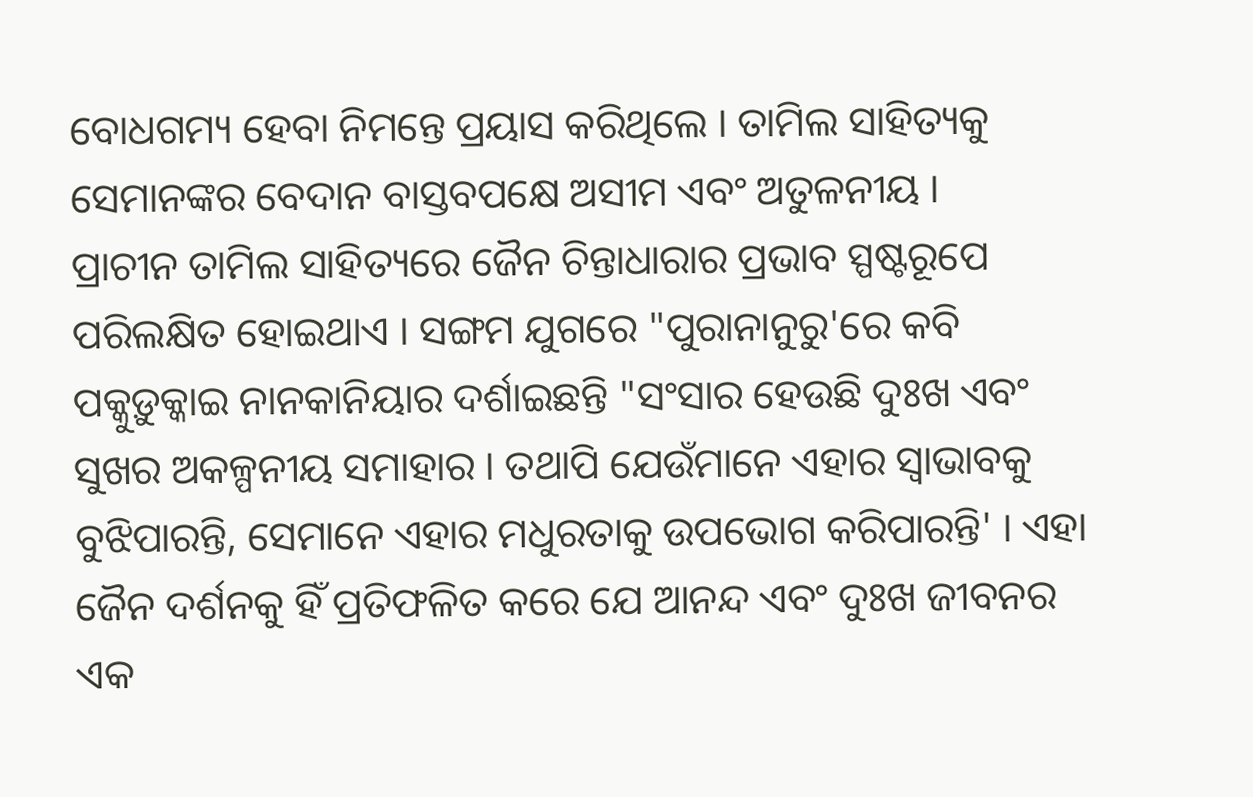ବୋଧଗମ୍ୟ ହେବା ନିମନ୍ତେ ପ୍ରୟାସ କରିଥିଲେ । ତାମିଲ ସାହିତ୍ୟକୁ ସେମାନଙ୍କର ବେଦାନ ବାସ୍ତବପକ୍ଷେ ଅସୀମ ଏବଂ ଅତୁଳନୀୟ ।
ପ୍ରାଚୀନ ତାମିଲ ସାହିତ୍ୟରେ ଜୈନ ଚିନ୍ତାଧାରାର ପ୍ରଭାବ ସ୍ପଷ୍ଟରୂପେ ପରିଲକ୍ଷିତ ହୋଇଥାଏ । ସଙ୍ଗମ ଯୁଗରେ "ପୁରାନାନୁରୁ'ରେ କବି ପକ୍କୁଡ଼ୁକ୍କାଇ ନାନକାନିୟାର ଦର୍ଶାଇଛନ୍ତି "ସଂସାର ହେଉଛି ଦୁଃଖ ଏବଂ ସୁଖର ଅକଳ୍ପନୀୟ ସମାହାର । ତଥାପି ଯେଉଁମାନେ ଏହାର ସ୍ୱାଭାବକୁ ବୁଝିପାରନ୍ତି, ସେମାନେ ଏହାର ମଧୁରତାକୁ ଉପଭୋଗ କରିପାରନ୍ତି' । ଏହା ଜୈନ ଦର୍ଶନକୁ ହିଁ ପ୍ରତିଫଳିତ କରେ ଯେ ଆନନ୍ଦ ଏବଂ ଦୁଃଖ ଜୀବନର ଏକ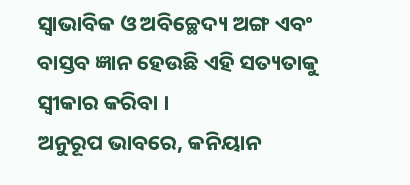ସ୍ୱାଭାବିକ ଓ ଅବିଚ୍ଛେଦ୍ୟ ଅଙ୍ଗ ଏବଂ ବାସ୍ତବ ଜ୍ଞାନ ହେଉଛି ଏହି ସତ୍ୟତାକୁ ସ୍ୱୀକାର କରିବା ।
ଅନୁରୂପ ଭାବରେ, କନିୟାନ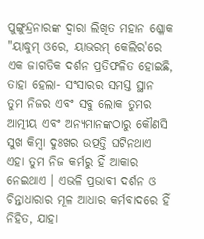ପୁଙ୍ଗୁନ୍ଦ୍ରନାରଙ୍କ ଦ୍ୱାରା ଲିଖିତ ମହାନ ଶ୍ଳୋକ "ୟାଦ୍ଧୁମ୍ ଓରେ, ୟାଭରମ୍ କେଲିର'ରେ ଏକ ଜାଗତିକ ଦର୍ଶନ ପ୍ରତିଫଳିତ ହୋଇଛି, ତାହା ହେଲା- ସଂସାରର ସମସ୍ତ ସ୍ଥାନ ତୁମ ନିଜର ଏବଂ ସବୁ ଲୋକ ତୁମର ଆତ୍ମୀୟ ଏବଂ ଅନ୍ୟମାନଙ୍କଠାରୁ କୌଣସି ସୁଖ କିମ୍ବା ଦୁଃଖର ଉତ୍ପତ୍ତି ଘଟିନଥାଏ ଏହା ତୁମ ନିଜ କର୍ମରୁ ହିଁ ଆକାର ନେଇଥାଏ । ଏଭଳି ପ୍ରଭାବୀ ଦର୍ଶନ ଓ ଚିନ୍ତାଧାରାର ମୂଳ ଆଧାର କର୍ମବାଦରେ ହିଁ ନିହିତ, ଯାହା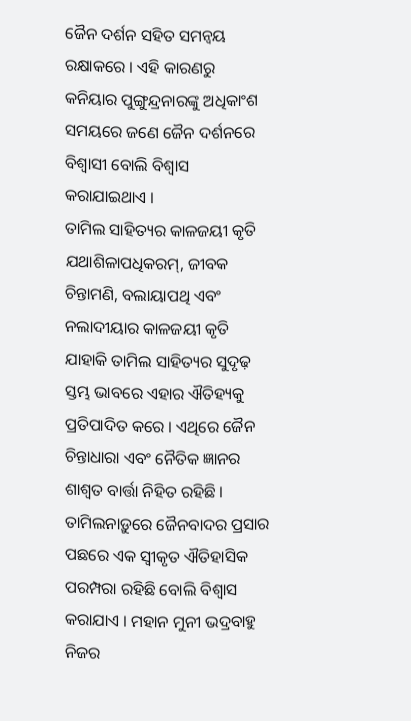ଜୈନ ଦର୍ଶନ ସହିତ ସମନ୍ୱୟ ରକ୍ଷାକରେ । ଏହି କାରଣରୁ କନିୟାର ପୁଙ୍ଗୁନ୍ଦ୍ରନାରଙ୍କୁ ଅଧିକାଂଶ ସମୟରେ ଜଣେ ଜୈନ ଦର୍ଶନରେ ବିଶ୍ୱାସୀ ବୋଲି ବିଶ୍ୱାସ କରାଯାଇଥାଏ ।
ତାମିଲ ସାହିତ୍ୟର କାଳଜୟୀ କୃତି ଯଥାଶିଳାପଧିକରମ୍, ଜୀବକ ଚିନ୍ତାମଣି, ବଲାୟାପଥି ଏବଂ ନଲାଦୀୟାର କାଳଜୟୀ କୃତି ଯାହାକି ତାମିଲ ସାହିତ୍ୟର ସୁଦୃଢ଼ ସ୍ତମ୍ଭ ଭାବରେ ଏହାର ଐତିହ୍ୟକୁ ପ୍ରତିପାଦିତ କରେ । ଏଥିରେ ଜୈନ ଚିନ୍ତାଧାରା ଏବଂ ନୈତିକ ଜ୍ଞାନର ଶାଶ୍ୱତ ବାର୍ତ୍ତା ନିହିତ ରହିଛି ।
ତାମିଲନାଡ଼ୁରେ ଜୈନବାଦର ପ୍ରସାର ପଛରେ ଏକ ସ୍ୱୀକୃତ ଐତିହାସିକ ପରମ୍ପରା ରହିଛି ବୋଲି ବିଶ୍ୱାସ କରାଯାଏ । ମହାନ ମୁନୀ ଭଦ୍ରବାହୁ ନିଜର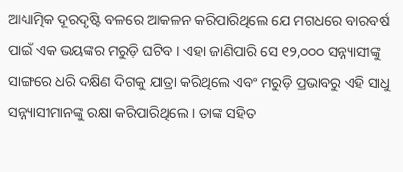ଆଧ୍ୟାତ୍ମିକ ଦୂରଦୃଷ୍ଟି ବଳରେ ଆକଳନ କରିପାରିଥିଲେ ଯେ ମଗଧରେ ବାରବର୍ଷ ପାଇଁ ଏକ ଭୟଙ୍କର ମରୁଡ଼ି ଘଟିବ । ଏହା ଜାଣିପାରି ସେ ୧୨,୦୦୦ ସନ୍ନ୍ୟାସୀଙ୍କୁ ସାଙ୍ଗରେ ଧରି ଦକ୍ଷିଣ ଦିଗକୁ ଯାତ୍ରା କରିଥିଲେ ଏବଂ ମରୁଡ଼ି ପ୍ରଭାବରୁ ଏହି ସାଧୁ ସନ୍ନ୍ୟାସୀମାନଙ୍କୁ ରକ୍ଷା କରିପାରିଥିଲେ । ତାଙ୍କ ସହିତ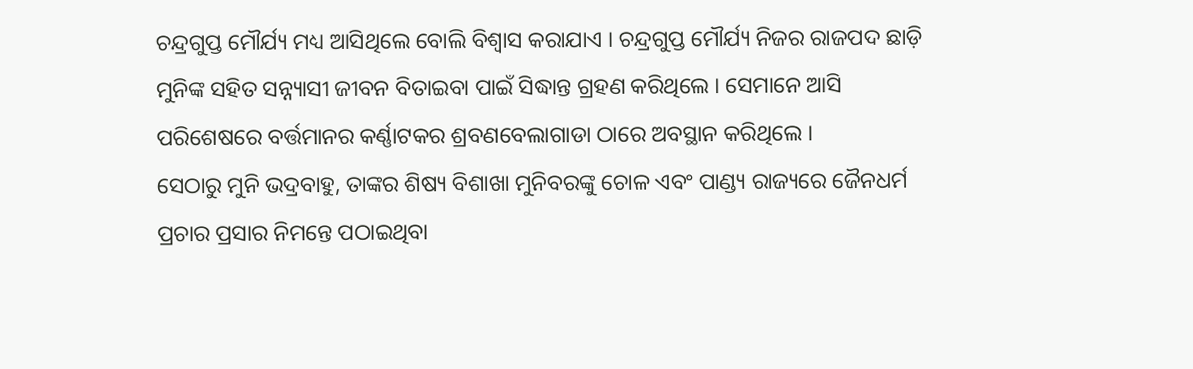ଚନ୍ଦ୍ରଗୁପ୍ତ ମୌର୍ଯ୍ୟ ମଧ୍ୟ ଆସିଥିଲେ ବୋଲି ବିଶ୍ୱାସ କରାଯାଏ । ଚନ୍ଦ୍ରଗୁପ୍ତ ମୌର୍ଯ୍ୟ ନିଜର ରାଜପଦ ଛାଡ଼ି ମୁନିଙ୍କ ସହିତ ସନ୍ନ୍ୟାସୀ ଜୀବନ ବିତାଇବା ପାଇଁ ସିଦ୍ଧାନ୍ତ ଗ୍ରହଣ କରିଥିଲେ । ସେମାନେ ଆସି ପରିଶେଷରେ ବର୍ତ୍ତମାନର କର୍ଣ୍ଣାଟକର ଶ୍ରବଣବେଲାଗାଡା ଠାରେ ଅବସ୍ଥାନ କରିଥିଲେ ।
ସେଠାରୁ ମୁନି ଭଦ୍ରବାହୁ, ତାଙ୍କର ଶିଷ୍ୟ ବିଶାଖା ମୁନିବରଙ୍କୁ ଚୋଳ ଏବଂ ପାଣ୍ଡ୍ୟ ରାଜ୍ୟରେ ଜୈନଧର୍ମ ପ୍ରଚାର ପ୍ରସାର ନିମନ୍ତେ ପଠାଇଥିବା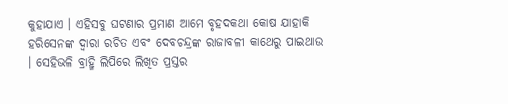କୁହାଯାଏ । ଏହିସବୁ ଘଟଣାର ପ୍ରମାଣ ଆମେ ବୃହଦକଥା କୋଷ ଯାହାକି ହରିସେନଙ୍କ ଦ୍ୱାରା ରଚିତ ଏବଂ ଦେବଚନ୍ଦ୍ରଙ୍କ ରାଜାବଳୀ କାଥେରୁ ପାଇଥାଉ । ସେହିଭଳି ବ୍ରାହ୍ମି ଲିପିରେ ଲିଖିତ ପ୍ରସ୍ତର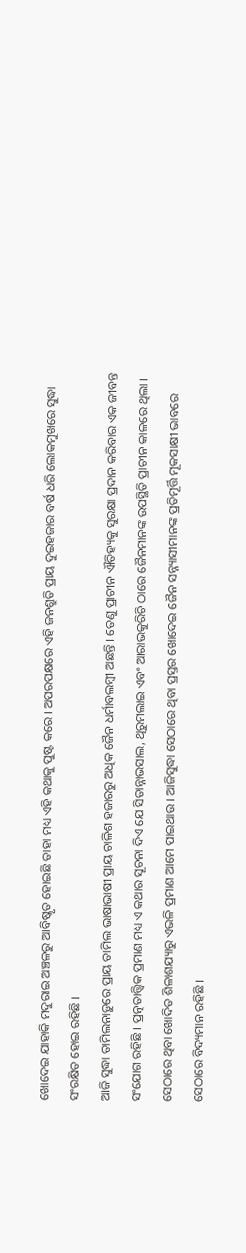ଖୋଦେଇ ଯାହାକି ମଦୁରାଇ ଅଞ୍ଚଳରୁ ଆବିଷ୍କୃତ ହୋଇଛି ତାହା ମଧ୍ୟ ଏହି କଥାକୁ ପୁଷ୍ଟ କରେ । ଅପରପକ୍ଷରେ ଏହି ଜନଶ୍ରୁତି ପ୍ରାୟ ଦୁଇହଜାର ବର୍ଷ ଧରି ଲୋକମୁଖରେ ସୁଦ୍ଧା ସଂରକ୍ଷିତ ହୋଇ ରହିଛି ।
ଆଜି ସୁଦ୍ଧା ତାମିଲନାଡ଼ୁରେ ପ୍ରାୟ ତାମିଲ ଭାଷାଭାଷୀ ପ୍ରାୟ ଚାଳିଶ ହଜାରରୁ ଅଧିକ ଜୈନ ଧର୍ମାବଲମ୍ବୀ ଅଛନ୍ତି । ତେଣୁ ପ୍ରାଚୀନ ଐତିହ୍ୟକୁ ସୁରକ୍ଷା ପ୍ରଦାନ କରିବାର ଏକ ଜୀବନ୍ତ ସଂଯୋଗ ରହିଛି । ପ୍ରତ୍ନତାତ୍ତ୍ୱିକ ପ୍ରମାଣ ମଧ୍ୟ ଏ କଥାର ସୂଚନା ଦିଏ ଯେ ସିତାନ୍ନାଭସାଲ, ଥିରୁମଲାଇ ଏବଂ ଆରାଭକୁରିଚି ଠାରେ ଜୈନମାନଙ୍କ ଉପସ୍ଥିତି ପ୍ରାଚୀନ କାଳରେ ଥିଲା । ସେଠାରେ ଥିବା ଖୋଦିତ ଶିଳାଶଯ୍ୟାରୁ ଏଭଳି ପ୍ରମାଣ ଆମେ ପାଇଥାଉ । ଆଜିସୁଦ୍ଧା ସେଠାରେ ଥିବା ପ୍ରସ୍ତର ଖୋଦେଇ ଜୈନ ସନ୍ନ୍ୟାସୀମାନଙ୍କ ପ୍ରତିମୂର୍ତ୍ତି ମୂକସାକ୍ଷୀ ଭାବରେ ସେଠାରେ ବିଦ୍ୟମାନ ରହିଛି ।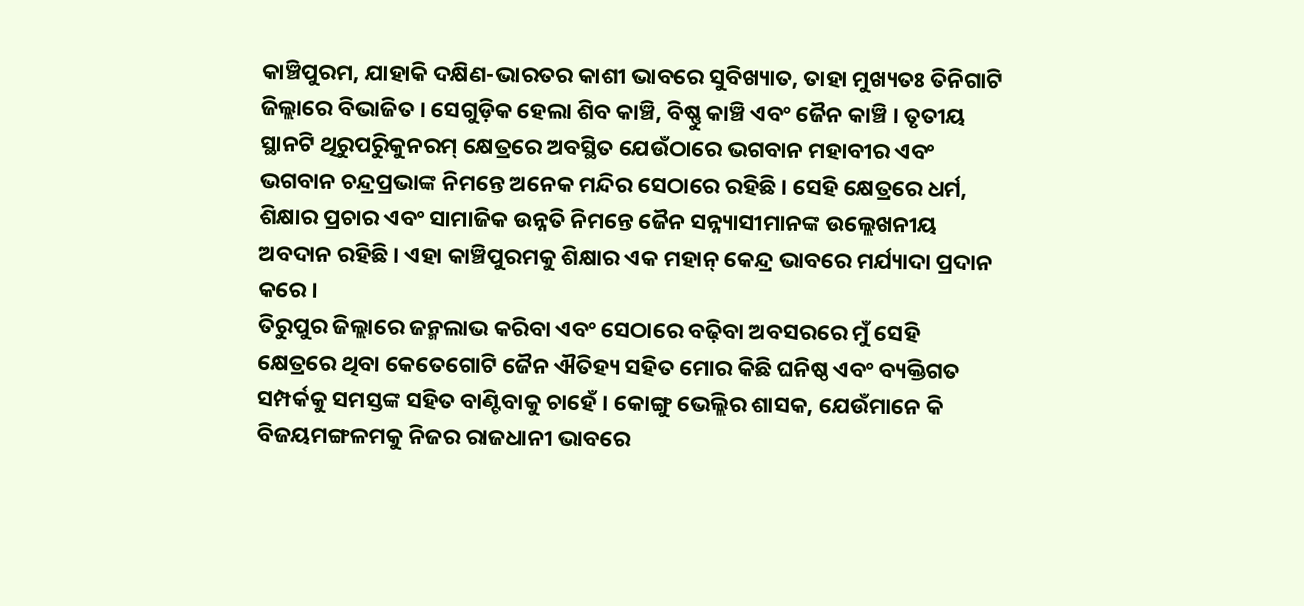କାଞ୍ଚିପୁରମ, ଯାହାକି ଦକ୍ଷିଣ-ଭାରତର କାଶୀ ଭାବରେ ସୁବିଖ୍ୟାତ, ତାହା ମୁଖ୍ୟତଃ ତିନିଗାଟି ଜିଲ୍ଲାରେ ବିଭାଜିତ । ସେଗୁଡ଼ିକ ହେଲା ଶିବ କାଞ୍ଚି, ବିଷ୍ଣୁ କାଞ୍ଚି ଏବଂ ଜୈନ କାଞ୍ଚି । ତୃତୀୟ ସ୍ଥାନଟି ଥିରୁପରୁିକୁନରମ୍ କ୍ଷେତ୍ରରେ ଅବସ୍ଥିତ ଯେଉଁଠାରେ ଭଗବାନ ମହାବୀର ଏବଂ ଭଗବାନ ଚନ୍ଦ୍ରପ୍ରଭାଙ୍କ ନିମନ୍ତେ ଅନେକ ମନ୍ଦିର ସେଠାରେ ରହିଛି । ସେହି କ୍ଷେତ୍ରରେ ଧର୍ମ, ଶିକ୍ଷାର ପ୍ରଚାର ଏବଂ ସାମାଜିକ ଉନ୍ନତି ନିମନ୍ତେ ଜୈନ ସନ୍ନ୍ୟାସୀମାନଙ୍କ ଉଲ୍ଲେଖନୀୟ ଅବଦାନ ରହିଛି । ଏହା କାଞ୍ଚିପୁରମକୁ ଶିକ୍ଷାର ଏକ ମହାନ୍ କେନ୍ଦ୍ର ଭାବରେ ମର୍ଯ୍ୟାଦା ପ୍ରଦାନ କରେ ।
ତିରୁପୁର ଜିଲ୍ଲାରେ ଜନ୍ମଲାଭ କରିବା ଏବଂ ସେଠାରେ ବଢ଼ିବା ଅବସରରେ ମୁଁ ସେହି କ୍ଷେତ୍ରରେ ଥିବା କେତେଗୋଟି ଜୈନ ଐତିହ୍ୟ ସହିତ ମୋର କିଛି ଘନିଷ୍ଠ ଏବଂ ବ୍ୟକ୍ତିଗତ ସମ୍ପର୍କକୁ ସମସ୍ତଙ୍କ ସହିତ ବାଣ୍ଟିବାକୁ ଚାହେଁ । କୋଙ୍ଗୁ ଭେଲ୍ଲିର ଶାସକ, ଯେଉଁମାନେ କି ବିଜୟମଙ୍ଗଳମକୁ ନିଜର ରାଜଧାନୀ ଭାବରେ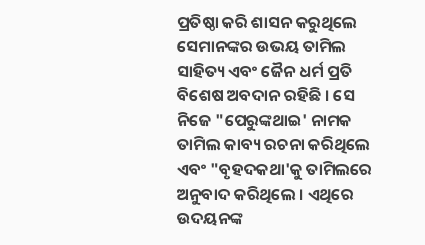ପ୍ରତିଷ୍ଠା କରି ଶାସନ କରୁଥିଲେ ସେମାନଙ୍କର ଉଭୟ ତାମିଲ ସାହିତ୍ୟ ଏବଂ ଜୈନ ଧର୍ମ ପ୍ରତି ବିଶେଷ ଅବଦାନ ରହିଛି । ସେ ନିଜେ "ପେରୁଙ୍କଥାଇ' ନାମକ ତାମିଲ କାବ୍ୟ ରଚନା କରିଥିଲେ ଏବଂ "ବୃହଦକଥା'କୁ ତାମିଲରେ ଅନୁବାଦ କରିଥିଲେ । ଏଥିରେ ଉଦୟନଙ୍କ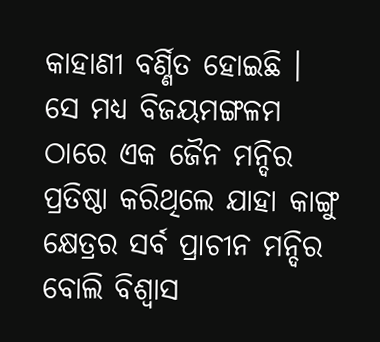କାହାଣୀ ବର୍ଣ୍ଣିତ ହୋଇଛି । ସେ ମଧ୍ୟ ବିଜୟମଙ୍ଗଳମ ଠାରେ ଏକ ଜୈନ ମନ୍ଦିର ପ୍ରତିଷ୍ଠା କରିଥିଲେ ଯାହା କାଙ୍ଗୁ କ୍ଷେତ୍ରର ସର୍ବ ପ୍ରାଚୀନ ମନ୍ଦିର ବୋଲି ବିଶ୍ୱାସ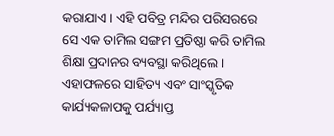କରାଯାଏ । ଏହି ପବିତ୍ର ମନ୍ଦିର ପରିସରରେ ସେ ଏକ ତାମିଲ ସଙ୍ଗମ ପ୍ରତିଷ୍ଠା କରି ତାମିଲ ଶିକ୍ଷା ପ୍ରଦାନର ବ୍ୟବସ୍ଥା କରିଥିଲେ । ଏହାଫଳରେ ସାହିତ୍ୟ ଏବଂ ସାଂସ୍କୃତିକ କାର୍ଯ୍ୟକଳାପକୁ ପର୍ଯ୍ୟାପ୍ତ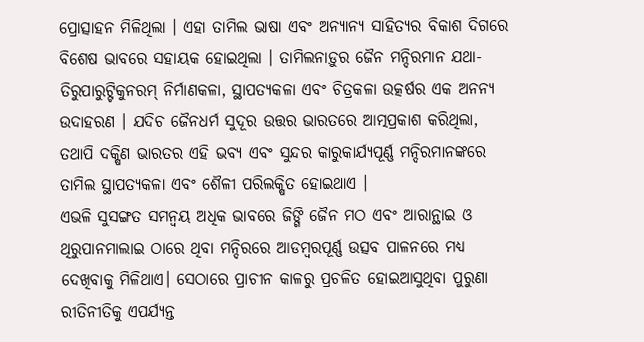ପ୍ରୋତ୍ସାହନ ମିଳିଥିଲା । ଏହା ତାମିଲ ଭାଷା ଏବଂ ଅନ୍ୟାନ୍ୟ ସାହିତ୍ୟର ବିକାଶ ଦିଗରେ ବିଶେଷ ଭାବରେ ସହାୟକ ହୋଇଥିଲା । ତାମିଲନାଡ଼ୁର ଜୈନ ମନ୍ଦିରମାନ ଯଥା- ତିରୁପାରୁଟ୍ଟିକୁନରମ୍ ନିର୍ମାଣକଳା, ସ୍ଥାପତ୍ୟକଳା ଏବଂ ଚିତ୍ରକଳା ଉତ୍କର୍ଷର ଏକ ଅନନ୍ୟ ଉଦାହରଣ । ଯଦିଚ ଜୈନଧର୍ମ ସୁଦୂର ଉତ୍ତର ଭାରତରେ ଆତ୍ମପ୍ରକାଶ କରିଥିଲା, ତଥାପି ଦକ୍ଷିଣ ଭାରତର ଏହି ଭବ୍ୟ ଏବଂ ସୁନ୍ଦର କାରୁକାର୍ଯ୍ୟପୂର୍ଣ୍ଣ ମନ୍ଦିରମାନଙ୍କରେ ତାମିଲ ସ୍ଥାପତ୍ୟକଳା ଏବଂ ଶୈଳୀ ପରିଲକ୍ଷିତ ହୋଇଥାଏ ।
ଏଭଳି ସୁସଙ୍ଗତ ସମନ୍ୱୟ ଅଧିକ ଭାବରେ ଜିଙ୍ଗି ଜୈନ ମଠ ଏବଂ ଆରାନ୍ଥାଇ ଓ ଥିରୁପାନମାଲାଇ ଠାରେ ଥିବା ମନ୍ଦିରରେ ଆଡମ୍ବରପୂର୍ଣ୍ଣ ଉତ୍ସବ ପାଳନରେ ମଧ୍ୟ ଦେଖିବାକୁ ମିଳିଥାଏ। ସେଠାରେ ପ୍ରାଚୀନ କାଳରୁ ପ୍ରଚଳିତ ହୋଇଆସୁଥିବା ପୁରୁଣା ରୀତିନୀତିକୁ ଏପର୍ଯ୍ୟନ୍ତ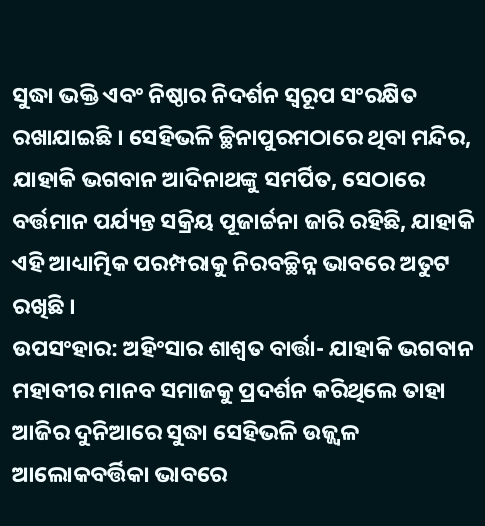ସୁଦ୍ଧା ଭକ୍ତି ଏବଂ ନିଷ୍ଠାର ନିଦର୍ଶନ ସ୍ୱରୂପ ସଂରକ୍ଷିତ ରଖାଯାଇଛି । ସେହିଭଳି ଚ୍ଛିନାପୁରମଠାରେ ଥିବା ମନ୍ଦିର, ଯାହାକି ଭଗବାନ ଆଦିନାଥଙ୍କୁ ସମର୍ପିତ, ସେଠାରେ ବର୍ତ୍ତମାନ ପର୍ଯ୍ୟନ୍ତ ସକ୍ରିୟ ପୂଜାର୍ଚ୍ଚନା ଜାରି ରହିଛି, ଯାହାକି ଏହି ଆଧ୍ୟାତ୍ମିକ ପରମ୍ପରାକୁ ନିରବଚ୍ଛିନ୍ନ ଭାବରେ ଅତୁଟ ରଖିଛି ।
ଉପସଂହାର: ଅହିଂସାର ଶାଶ୍ୱତ ବାର୍ତ୍ତା- ଯାହାକି ଭଗବାନ ମହାବୀର ମାନବ ସମାଜକୁ ପ୍ରଦର୍ଶନ କରିଥିଲେ ତାହା ଆଜିର ଦୁନିଆରେ ସୁଦ୍ଧା ସେହିଭଳି ଉଜ୍ଜ୍ୱଳ ଆଲୋକବର୍ତ୍ତିକା ଭାବରେ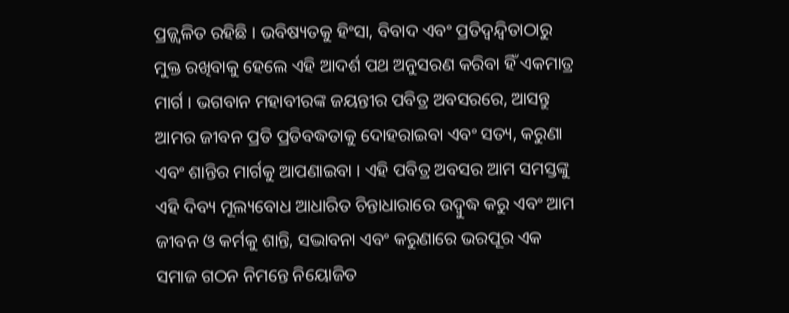ପ୍ରଜ୍ଜ୍ୱଳିତ ରହିଛି । ଭବିଷ୍ୟତକୁ ହିଂସା, ବିବାଦ ଏବଂ ପ୍ରତିଦ୍ୱନ୍ଦ୍ୱିତାଠାରୁ ମୁକ୍ତ ରଖିବାକୁ ହେଲେ ଏହି ଆଦର୍ଶ ପଥ ଅନୁସରଣ କରିବା ହିଁ ଏକମାତ୍ର ମାର୍ଗ । ଭଗବାନ ମହାବୀରଙ୍କ ଜୟନ୍ତୀର ପବିତ୍ର ଅବସରରେ, ଆସନ୍ତୁ ଆମର ଜୀବନ ପ୍ରତି ପ୍ରତିବଦ୍ଧତାକୁ ଦୋହରାଇବା ଏବଂ ସତ୍ୟ, କରୁଣା ଏବଂ ଶାନ୍ତିର ମାର୍ଗକୁ ଆପଣାଇବା । ଏହି ପବିତ୍ର ଅବସର ଆମ ସମସ୍ତଙ୍କୁ ଏହି ଦିବ୍ୟ ମୂଲ୍ୟବୋଧ ଆଧାରିତ ଚିନ୍ତାଧାରାରେ ଉଦ୍ବୁଦ୍ଧ କରୁ ଏବଂ ଆମ ଜୀବନ ଓ କର୍ମକୁ ଶାନ୍ତି, ସଦ୍ଭାବନା ଏବଂ କରୁଣାରେ ଭରପୂର ଏକ ସମାଜ ଗଠନ ନିମନ୍ତେ ନିୟୋଜିତ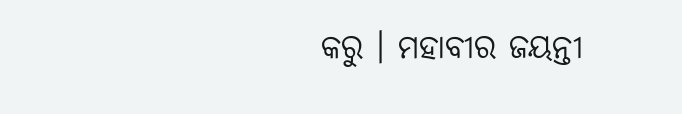କରୁ । ମହାବୀର ଜୟନ୍ତୀ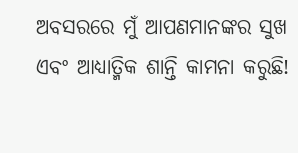ଅବସରରେ ମୁଁ ଆପଣମାନଙ୍କର ସୁଖ ଏବଂ ଆଧ୍ୟାତ୍ମିକ ଶାନ୍ତି କାମନା କରୁଛି!